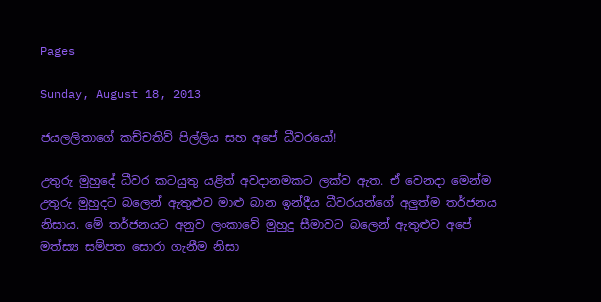Pages

Sunday, August 18, 2013

ජයලලිතාගේ කච්චතිව් පිල්ලිය සහ අපේ ධීවරයෝ!

උතුරු මුහුදේ ධීවර කටයුතු යළිත් අවදානමකට ලක්‌ව ඇත. ඒ වෙනදා මෙන්ම උතුරු මුහුදට බලෙන් ඇතුළුව මාළු බාන ඉන්දීය ධීවරයන්ගේ අලුත්ම තර්ජනය නිසාය. මේ තර්ජනයට අනුව ලංකාවේ මුහුදු සීමාවට බලෙන් ඇතුළුව අපේ මත්ස්‍ය සම්පත සොරා ගැනීම නිසා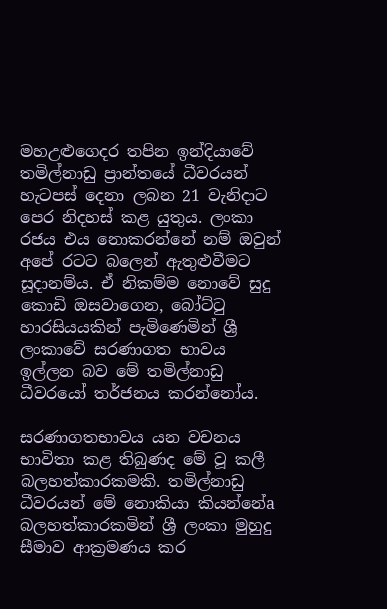මහඋළුගෙදර තපින ඉන්දියාවේ තමිල්නාඩු ප්‍රාන්තයේ ධීවරයන් හැටපස්‌ දෙනා ලබන 21 වැනිදාට පෙර නිදහස්‌ කළ යුතුය. ලංකා රජය එය නොකරන්නේ නම් ඔවුන් අපේ රටට බලෙන් ඇතුළුවීමට සූදානම්ය. ඒ නිකම්ම නොවේ සුදු කොඩි ඔසවාගෙන, බෝට්‌ටු හාරසියයකින් පැමිණෙමින් ශ්‍රී ලංකාවේ සරණාගත භාවය ඉල්ලන බව මේ තමිල්නාඩු ධීවරයෝ තර්ජනය කරන්නෝය.

සරණාගතභාවය යන වචනය භාවිතා කළ තිබුණද මේ වූ කලී බලහත්කාරකමකි. තමිල්නාඩු ධීවරයන් මේ නොකියා කියන්නේa බලහත්කාරකමින් ශ්‍රී ලංකා මුහුදු සීමාව ආක්‍රමණය කර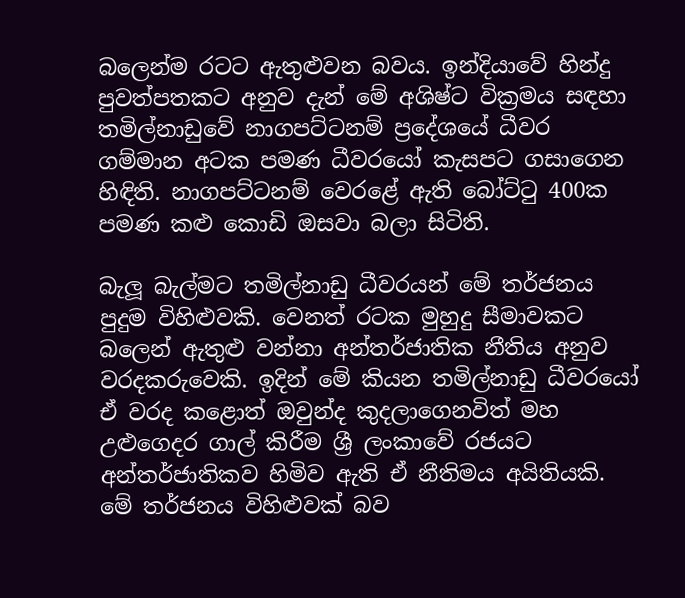බලෙන්ම රටට ඇතුළුවන බවය. ඉන්දියාවේ හින්දු පුවත්පතකට අනුව දැන් මේ අශිෂ්ට වික්‍රමය සඳහා තමිල්නාඩුවේ නාගපට්‌ටනම් ප්‍රදේශයේ ධීවර ගම්මාන අටක පමණ ධීවරයෝ කැසපට ගසාගෙන හිඳිති. නාගපට්‌ටනම් වෙරළේ ඇති බෝට්‌ටු 400ක පමණ කළු කොඩි ඔසවා බලා සිටිති.

බැලූ බැල්මට තමිල්නාඩු ධීවරයන් මේ තර්ජනය පුදුම විහිළුවකි. වෙනත් රටක මුහුදු සීමාවකට බලෙන් ඇතුළු වන්නා අන්තර්ජාතික නීතිය අනුව වරදකරුවෙකි. ඉදින් මේ කියන තමිල්නාඩු ධීවරයෝ ඒ වරද කළොත් ඔවුන්ද කුදලාගෙනවිත් මහ උළුගෙදර ගාල් කිරීම ශ්‍රී ලංකාවේ රජයට අන්තර්ජාතිකව හිමිව ඇති ඒ නීතිමය අයිතියකි. මේ තර්ජනය විහිළුවක්‌ බව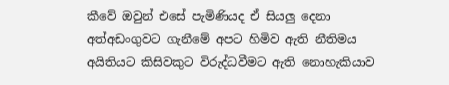කීවේ ඔවුන් එසේ පැමිණියද ඒ සියලු දෙනා අත්අඩංගුවට ගැනීමේ අපට හිමිව ඇති නීතිමය අයිතියට කිසිවකුට විරුද්ධවීමට ඇති නොහැකියාව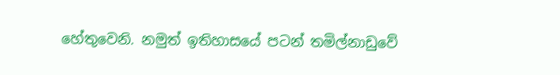හේතුවෙනි. නමුත් ඉතිහාසයේ පටන් තමිල්නාඩුවේ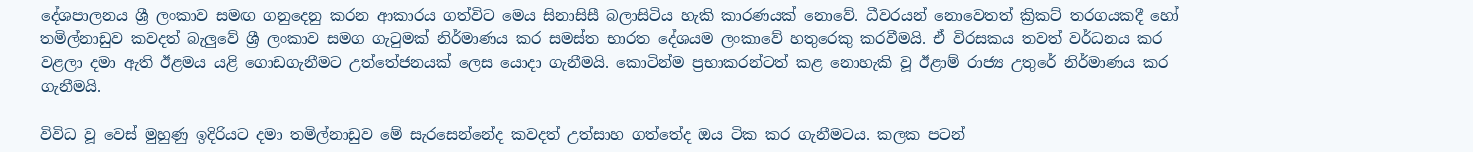දේශපාලනය ශ්‍රී ලංකාව සමඟ ගනුදෙනු කරන ආකාරය ගත්විට මෙය සිනාසිසී බලාසිටිය හැකි කාරණයක්‌ නොවේ. ධීවරයන් නොවෙතත් ක්‍රිකට්‌ තරගයකදී හෝ තමිල්නාඩුව කවදත් බැලුවේ ශ්‍රී ලංකාව සමග ගැටුමක්‌ නිර්මාණය කර සමස්‌ත භාරත දේශයම ලංකාවේ හතුරෙකු කරවීමයි. ඒ විරසකය තවත් වර්ධනය කර වළලා දමා ඇති ඊළමය යළි ගොඩගැනීමට උත්තේජනයක්‌ ලෙස යොදා ගැනීමයි. කොටින්ම ප්‍රභාකරන්ටත් කළ නොහැකි වූ ඊළාම් රාජ්‍ය උතුරේ නිර්මාණය කර ගැනීමයි.

විවිධ වූ වෙස්‌ මුහුණු ඉදිරියට දමා තමිල්නාඩුව මේ සැරසෙන්නේද කවදත් උත්සාහ ගත්තේද ඔය ටික කර ගැනීමටය. කලක පටන්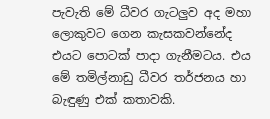පැවැති මේ ධීවර ගැටලුව අද මහා ලොකුවට ගෙන කැසකවන්නේද එයට පොටක්‌ පාදා ගැනීමටය. එය මේ තමිල්නාඩු ධීවර තර්ජනය හා බැඳුණු එක්‌ කතාවකි.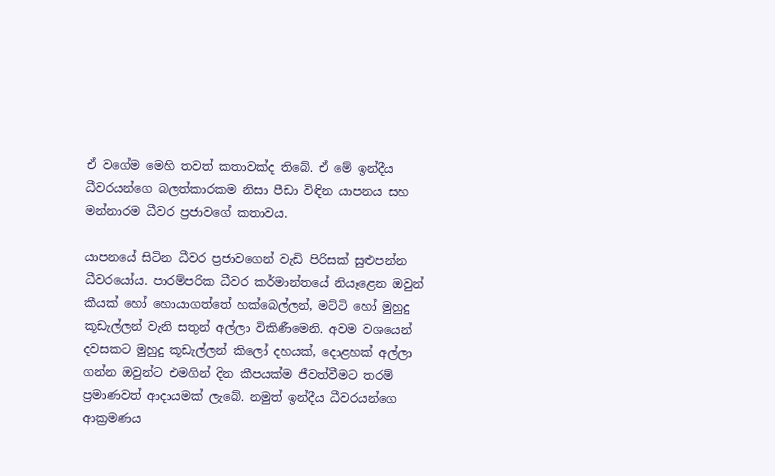ඒ වගේම මෙහි තවත් කතාවක්‌ද තිබේ. ඒ මේ ඉන්දීය ධීවරයන්ගෙ බලත්කාරකම නිසා පීඩා විඳින යාපනය සහ මන්නාරම ධීවර ප්‍රජාවගේ කතාවය.

යාපනයේ සිටින ධීවර ප්‍රජාවගෙන් වැඩි පිරිසක්‌ සුළුපන්න ධීවරයෝය. පාරම්පරික ධීවර කර්මාන්තයේ නියෑළෙන ඔවුන් කීයක්‌ හෝ හොයාගත්තේ හක්‌බෙල්ලන්, මට්‌ටි හෝ මුහුදු කූඩැල්ලන් වැනි සතුන් අල්ලා විකිණීමෙනි. අවම වශයෙන් දවසකට මුහුදු කූඩැල්ලන් කිලෝ දහයක්‌, දොළහක්‌ අල්ලා ගන්න ඔවුන්ට එමගින් දින කීපයක්‌ම ජීවත්වීමට තරම් ප්‍රමාණවත් ආදායමක්‌ ලැබේ. නමුත් ඉන්දීය ධීවරයන්ගෙ ආක්‍රමණය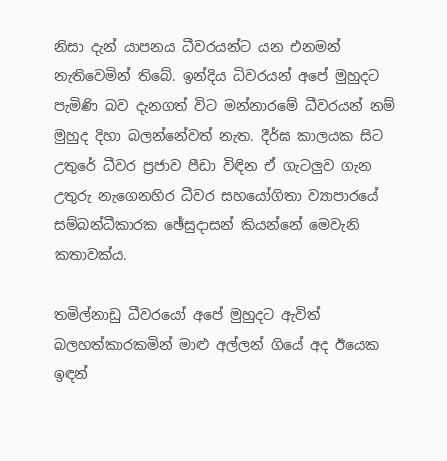නිසා දැන් යාපනය ධීවරයන්ට යන එනමන් නැතිවෙමින් තිබේ. ඉන්දිය ධිවරයන් අපේ මුහුදට පැමිණි බව දැනගත් විට මන්නාරමේ ධීවරයන් නම් මුහුද දිහා බලන්නේවත් නැත. දීර්ඝ කාලයක සිට උතුරේ ධීවර ප්‍රජාව පීඩා විඳින ඒ ගැටලුව ගැන උතුරු නැගෙනහිර ධීවර සහයෝගිතා ව්‍යාපාරයේ සම්බන්ධීකාරක ඡේසුදාසන් කියන්නේ මෙවැනි කතාවක්‌ය.

තමිල්නාඩු ධීවරයෝ අපේ මුහුදට ඇවිත් බලහත්කාරකමින් මාළු අල්ලන් ගියේ අද ඊයෙක ඉඳන්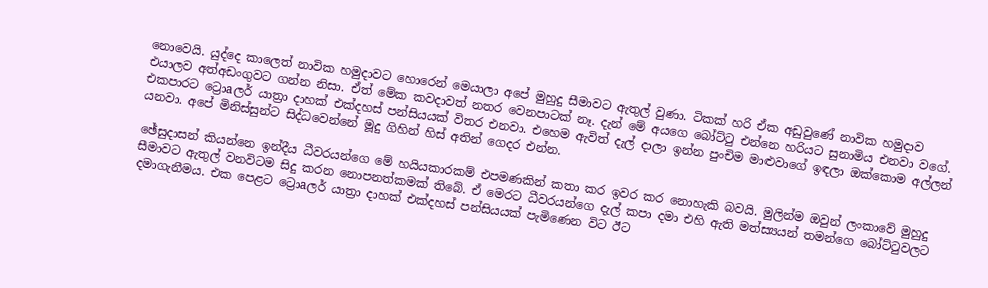නොවෙයි. යුද්දෙ කාලෙත් නාවික හමුදාවට හොරෙන් මෙයාලා අපේ මුහුදු සීමාවට ඇතුල් වුණා. ටිකක්‌ හරි ඒක අඩුවුණේ නාවික හමුදාව එයාලව අත්අඩංගුවට ගන්න නිසා. ඒත් මේක කවදාවත් නතර වෙනපාටක්‌ නෑ. දැන් මේ අයගෙ බෝට්‌ටු එන්නෙ හරියට සුනාමිය එනවා වගේ. එකපාරට ට්‍රොaලර් යාත්‍රා දාහක්‌ එක්‌දහස්‌ පන්සියයක්‌ විතර එනවා. එහෙම ඇවිත් දැල් දාලා ඉන්න පුංචිම මාළුවාගේ ඉඳලා ඔක්‌කොම අල්ලන් යනවා. අපේ මිනිස්‌සුන්ට සිද්ධවෙන්නේ මූදු ගිහින් හිස්‌ අතින් ගෙදර එන්න.

ඡේසුදාසන් කියන්නෙ ඉන්දීය ධීවරයන්ගෙ මේ හයියකාරකම් එපමණකින් කතා කර ඉවර කර නොහැකි බවයි. මුලින්ම ඔවුන් ලංකාවේ මුහුදු සීමාවට ඇතුල් වනවිටම සිදු කරන නොපනත්කමක්‌ තිබේ. ඒ මෙරට ධීවරයන්ගෙ දැල් කපා දමා එහි ඇති මත්ස්‍යයන් තමන්ගෙ බෝට්‌ටුවලට දමාගැනීමය. එක පෙළට ට්‍රොaලර් යාත්‍රා දාහක්‌ එක්‌දහස්‌ පන්සියයක්‌ පැමිණෙන විට ඊට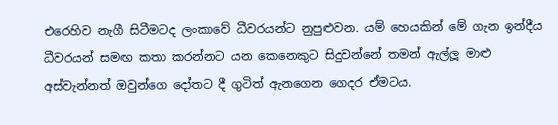එරෙහිව නැගී සිටීමටද ලංකාවේ ධීවරයන්ට නුපුළුවන. යම් හෙයකින් මේ ගැන ඉන්දීය ධීවරයන් සමඟ කතා කරන්නට යන කෙනෙකුට සිදුවන්නේ තමන් ඇල්ලූ මාළු අස්‌වැන්නත් ඔවුන්ගෙ දෝතට දී ගුටිත් ඇනගෙන ගෙදර ඒමටය.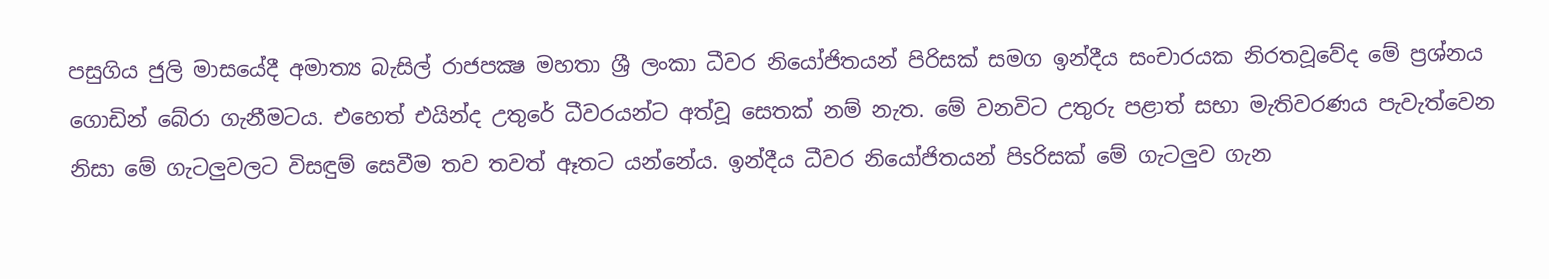පසුගිය ජුලි මාසයේදී අමාත්‍ය බැසිල් රාජපක්‍ෂ මහතා ශ්‍රී ලංකා ධීවර නියෝජිතයන් පිරිසක්‌ සමග ඉන්දීය සංචාරයක නිරතවූවේද මේ ප්‍රශ්නය ගොඩින් බේරා ගැනීමටය. එහෙත් එයින්ද උතුරේ ධීවරයන්ට අත්වූ සෙතක්‌ නම් නැත. මේ වනවිට උතුරු පළාත් සභා මැතිවරණය පැවැත්වෙන නිසා මේ ගැටලුවලට විසඳුම් සෙවීම තව තවත් ඈතට යන්නේය. ඉන්දීය ධීවර නියෝජිතයන් පිsරිසක්‌ මේ ගැටලුව ගැන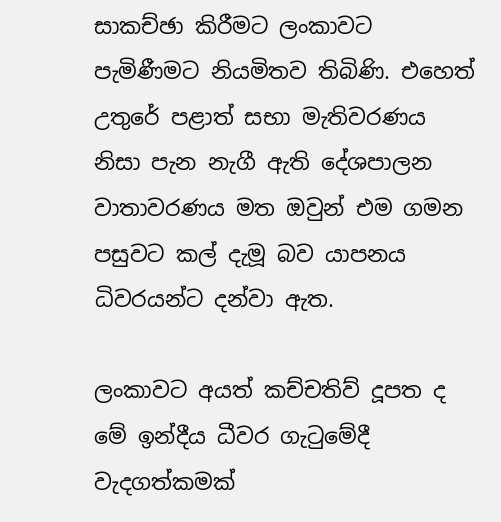සාකච්ඡා කිරීමට ලංකාවට පැමිණීමට නියමිතව තිබිණි. එහෙත් උතුරේ පළාත් සභා මැතිවරණය නිසා පැන නැගී ඇති දේශපාලන වාතාවරණය මත ඔවුන් එම ගමන පසුවට කල් දැමූ බව යාපනය ධිවරයන්ට දන්වා ඇත.

ලංකාවට අයත් කච්චතිව් දූපත ද මේ ඉන්දීය ධීවර ගැටුමේදී වැදගත්කමක්‌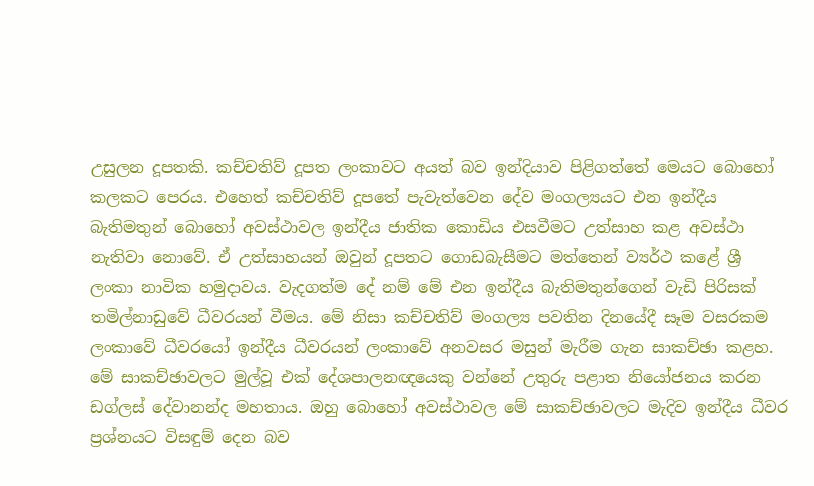උසුලන දූපතකි. කච්චතිව් දූපත ලංකාවට අයත් බව ඉන්දියාව පිළිගත්තේ මෙයට බොහෝ කලකට පෙරය. එහෙත් කච්චතිව් දූපතේ පැවැත්වෙන දේව මංගල්‍යයට එන ඉන්දීය බැතිමතුන් බොහෝ අවස්‌ථාවල ඉන්දීය ජාතික කොඩිය එසවීමට උත්සාහ කළ අවස්‌ථා නැතිවා නොවේ. ඒ උත්සාහයන් ඔවුන් දූපතට ගොඩබැසීමට මත්තෙන් ව්‍යර්ථ කළේ ශ්‍රී ලංකා නාවික හමුදාවය. වැදගත්ම දේ නම් මේ එන ඉන්දීය බැතිමතුන්ගෙන් වැඩි පිරිසක්‌ තමිල්නාඩුවේ ධීවරයන් වීමය. මේ නිසා කච්චතිව් මංගල්‍ය පවතින දිනයේදී සෑම වසරකම ලංකාවේ ධීවරයෝ ඉන්දීය ධීවරයන් ලංකාවේ අනවසර මසුන් මැරීම ගැන සාකච්ඡා කළහ. මේ සාකච්ඡාවලට මුල්වූ එක්‌ දේශපාලනඥයෙකු වන්නේ උතුරු පළාත නියෝජනය කරන ඩග්ලස්‌ දේවානන්ද මහතාය. ඔහු බොහෝ අවස්‌ථාවල මේ සාකච්ඡාවලට මැදිව ඉන්දීය ධීවර ප්‍රශ්නයට විසඳුම් දෙන බව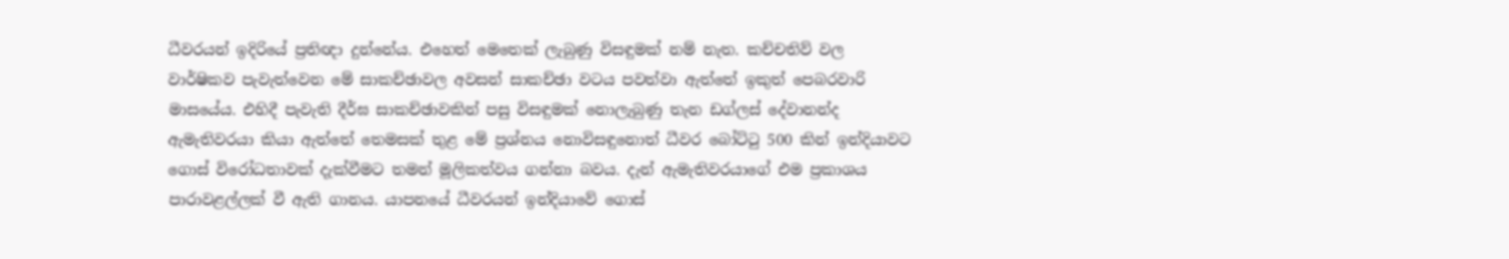ධීවරයන් ඉදිරියේ ප්‍රතිඥා දුන්නේය. එහෙත් මෙතෙක්‌ ලැබුණු විසඳුමක්‌ නම් නැත. කච්චතිව් වල වාර්ෂිකව පැවැත්වෙන මේ සාකච්ඡාවල අවසන් සාකච්ඡා වටය පවත්වා ඇත්තේ ඉකුත් පෙබරවාරි මාසයේය. එහිදී පැවැති දීර්ඝ සාකච්ඡාවකින් පසු විසඳුමක්‌ නොලැබුණු තැන ඩග්ලස්‌ දේවානන්ද ඇමැතිවරයා කියා ඇත්තේ තෙමසක්‌ තුළ මේ ප්‍රශ්නය නොවිසඳුනොත් ධීවර බෝට්‌ටු 500 කින් ඉන්දියාවට ගොස්‌ විරෝධතාවක්‌ දැක්‌වීමට තමන් මූලිකත්වය ගන්නා බවය. දැන් ඇමැතිවරයාගේ එම ප්‍රකාශය පාරාවළල්ලක්‌ වී ඇති ගානය. යාපනයේ ධීවරයන් ඉන්දියාවේ ගොස්‌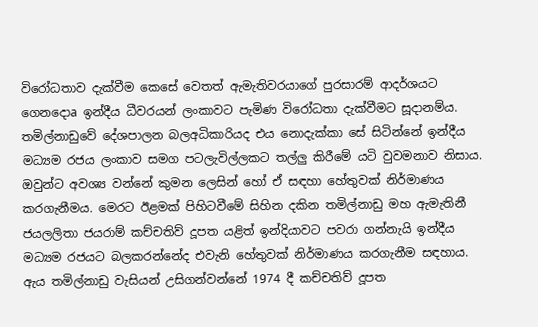විරෝධතාව දැක්‌වීම කෙසේ වෙතත් ඇමැතිවරයාගේ පුරසාරම් ආදර්ශයට ගෙනදොa ඉන්දීය ධීවරයන් ලංකාවට පැමිණ විරෝධතා දැක්‌වීමට සූදානම්ය. තමිල්නාඩුවේ දේශපාලන බලඅධිකාරියද එය නොදැක්‌කා සේ සිටින්නේ ඉන්දීය මධ්‍යම රජය ලංකාව සමග පටලැවිල්ලකට තල්ලු කිරීමේ යටි වුවමනාව නිසාය. ඔවුන්ට අවශ්‍ය වන්නේ කුමන ලෙසින් හෝ ඒ සඳහා හේතුවක්‌ නිර්මාණය කරගැනීමය. මෙරට ඊළමක්‌ පිහිටවීමේ සිහින දකින තමිල්නාඩු මහ ඇමැතිනී ජයලලිතා ජයරාම් කච්චතිව් දූපත යළිත් ඉන්දියාවට පවරා ගන්නැයි ඉන්දීය මධ්‍යම රජයට බලකරන්නේද එවැනි හේතුවක්‌ නිර්මාණය කරගැනීම සඳහාය. ඇය තමිල්නාඩු වැසියන් උසිගන්වන්නේ 1974 දී කච්චතිව් දූපත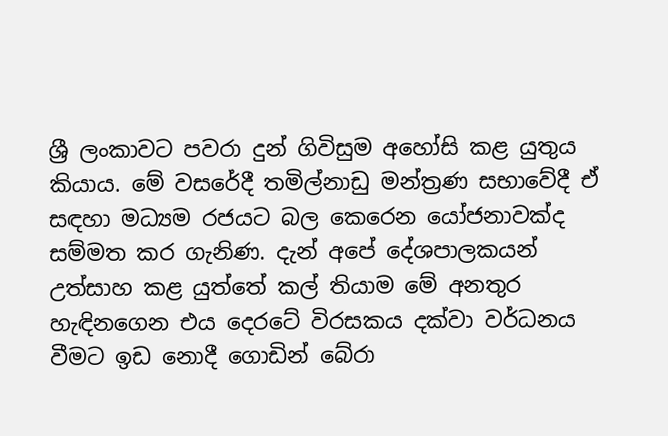ශ්‍රී ලංකාවට පවරා දුන් ගිවිසුම අහෝසි කළ යුතුය කියාය. මේ වසරේදී තමිල්නාඩු මන්ත්‍රණ සභාවේදී ඒ සඳහා මධ්‍යම රජයට බල කෙරෙන යෝජනාවක්‌ද සම්මත කර ගැනිණ. දැන් අපේ දේශපාලකයන් උත්සාහ කළ යුත්තේ කල් තියාම මේ අනතුර හැඳිනගෙන එය දෙරටේ විරසකය දක්‌වා වර්ධනය වීමට ඉඩ නොදී ගොඩින් බේරා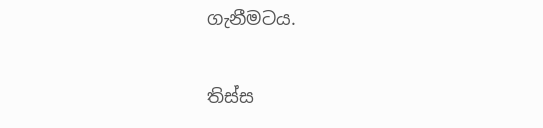ගැනීමටය.

තිස්‌ස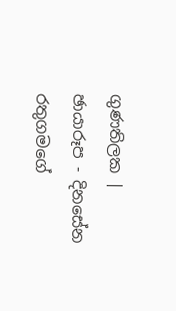ගුණතිලක | ඡායාරූප - දිනසේන රතුගමගේ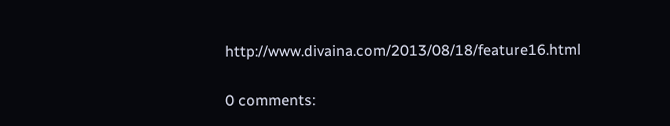http://www.divaina.com/2013/08/18/feature16.html

0 comments: